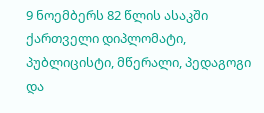9 ნოემბერს 82 წლის ასაკში ქართველი დიპლომატი, პუბლიცისტი, მწერალი, პედაგოგი და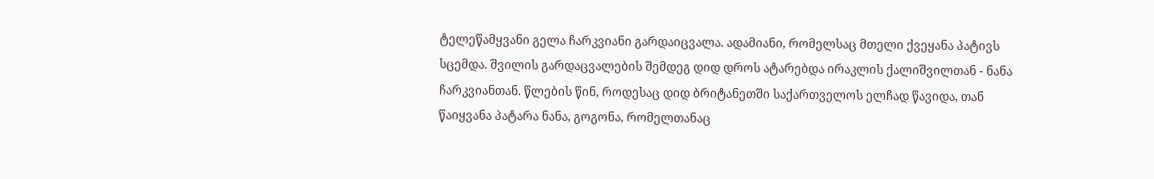ტელეწამყვანი გელა ჩარკვიანი გარდაიცვალა. ადამიანი, რომელსაც მთელი ქვეყანა პატივს სცემდა. შვილის გარდაცვალების შემდეგ დიდ დროს ატარებდა ირაკლის ქალიშვილთან - ნანა ჩარკვიანთან. წლების წინ, როდესაც დიდ ბრიტანეთში საქართველოს ელჩად წავიდა, თან წაიყვანა პატარა ნანა, გოგონა, რომელთანაც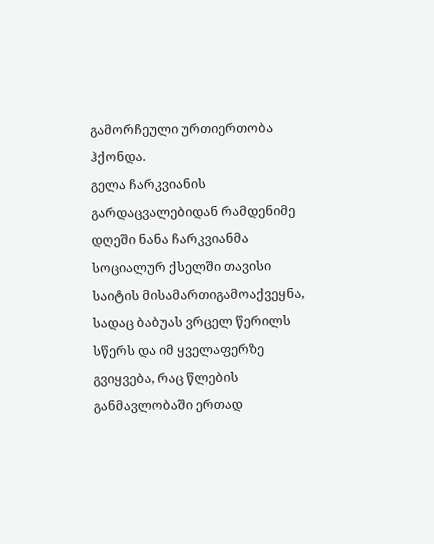გამორჩეული ურთიერთობა ჰქონდა.
გელა ჩარკვიანის გარდაცვალებიდან რამდენიმე დღეში ნანა ჩარკვიანმა სოციალურ ქსელში თავისი საიტის მისამართიგამოაქვეყნა, სადაც ბაბუას ვრცელ წერილს სწერს და იმ ყველაფერზე გვიყვება, რაც წლების განმავლობაში ერთად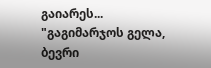გაიარეს...
"გაგიმარჯოს გელა,
ბევრი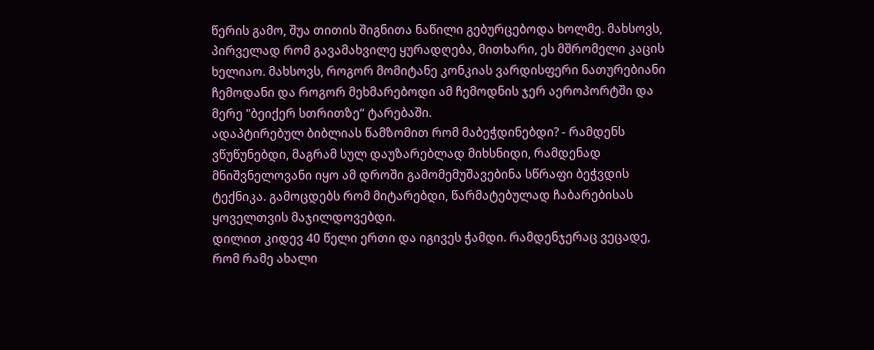წერის გამო, შუა თითის შიგნითა ნაწილი გებურცებოდა ხოლმე. მახსოვს, პირველად რომ გავამახვილე ყურადღება, მითხარი, ეს მშრომელი კაცის ხელიაო. მახსოვს, როგორ მომიტანე კონკიას ვარდისფერი ნათურებიანი ჩემოდანი და როგორ მეხმარებოდი ამ ჩემოდნის ჯერ აეროპორტში და მერე "ბეიქერ სთრითზე“ ტარებაში.
ადაპტირებულ ბიბლიას წამზომით რომ მაბეჭდინებდი? - რამდენს ვწუწუნებდი, მაგრამ სულ დაუზარებლად მიხსნიდი, რამდენად მნიშვნელოვანი იყო ამ დროში გამომემუშავებინა სწრაფი ბეჭვდის ტექნიკა. გამოცდებს რომ მიტარებდი, წარმატებულად ჩაბარებისას ყოველთვის მაჯილდოვებდი.
დილით კიდევ 40 წელი ერთი და იგივეს ჭამდი. რამდენჯერაც ვეცადე, რომ რამე ახალი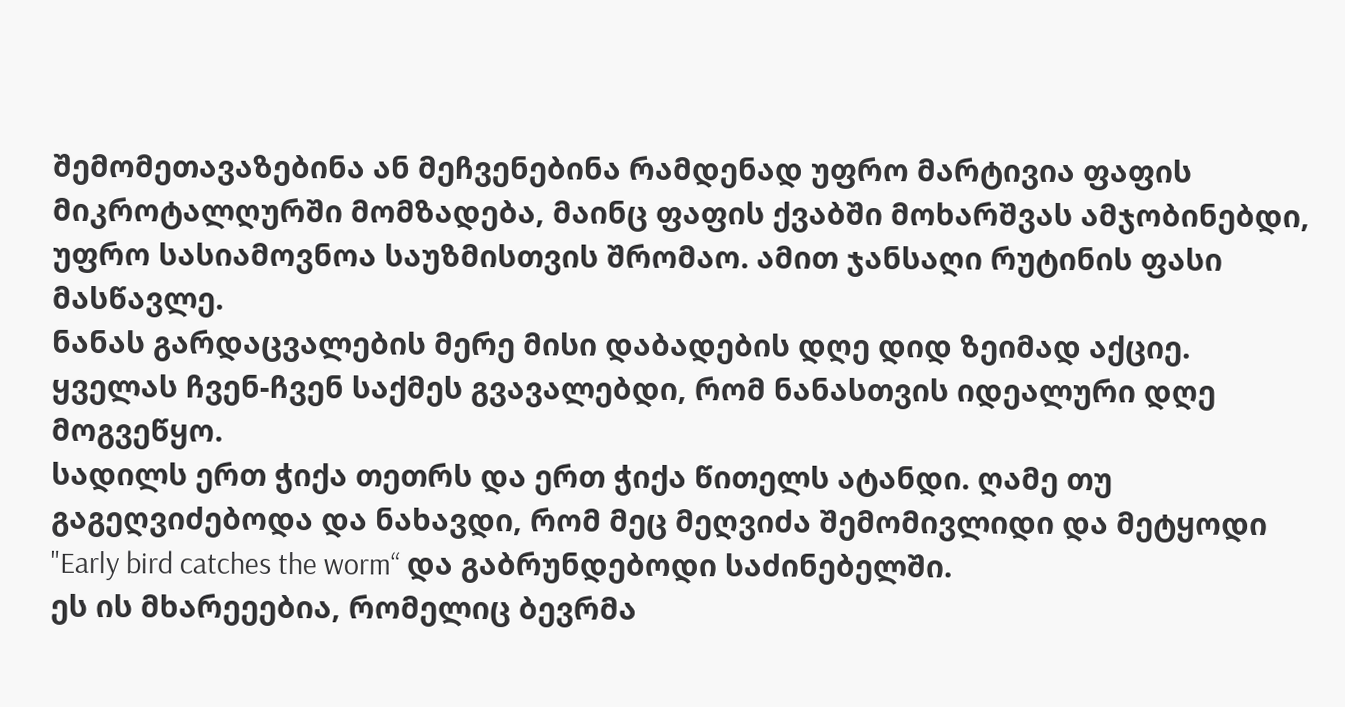შემომეთავაზებინა ან მეჩვენებინა რამდენად უფრო მარტივია ფაფის მიკროტალღურში მომზადება, მაინც ფაფის ქვაბში მოხარშვას ამჯობინებდი, უფრო სასიამოვნოა საუზმისთვის შრომაო. ამით ჯანსაღი რუტინის ფასი მასწავლე.
ნანას გარდაცვალების მერე მისი დაბადების დღე დიდ ზეიმად აქციე. ყველას ჩვენ-ჩვენ საქმეს გვავალებდი, რომ ნანასთვის იდეალური დღე მოგვეწყო.
სადილს ერთ ჭიქა თეთრს და ერთ ჭიქა წითელს ატანდი. ღამე თუ გაგეღვიძებოდა და ნახავდი, რომ მეც მეღვიძა შემომივლიდი და მეტყოდი "Early bird catches the worm“ და გაბრუნდებოდი საძინებელში.
ეს ის მხარეეებია, რომელიც ბევრმა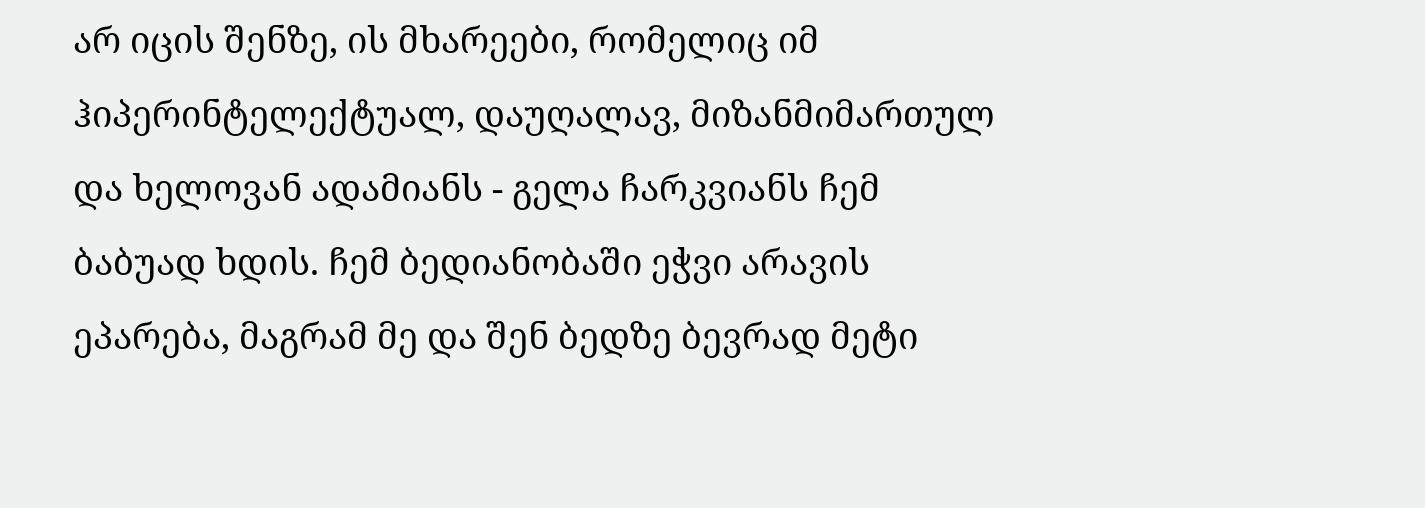არ იცის შენზე, ის მხარეები, რომელიც იმ ჰიპერინტელექტუალ, დაუღალავ, მიზანმიმართულ და ხელოვან ადამიანს - გელა ჩარკვიანს ჩემ ბაბუად ხდის. ჩემ ბედიანობაში ეჭვი არავის ეპარება, მაგრამ მე და შენ ბედზე ბევრად მეტი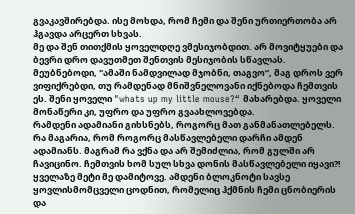გვაკავშირებდა. ისე მოხდა, რომ ჩემი და შენი ურთიერთობა არ ჰგავდა არცერთ სხვას.
მე და შენ თითქმის ყოველდღე ვმესიჯობდით. არ მოვიტყუები და ბევრი დრო დავუთმეთ შენთვის მესიჯობის სწავლას. მეუბნებოდი, "ამაში ნამდვილად მჯობნი, თაგვო“, მაგ დროს ვერ ვიფიქრებდი, თუ რამდენად მნიშვნელოვანი იქნებოდა ჩემთვის ეს. შენი ყოველი "whats up my little mouse?“ მახარებდა. ყოველი მონაწერი კი, უფრო და უფრო გვაახლოვებდა.
რამდენი ადამიანი გიხსნებს, როგორც მათ განმანათლებელს. რა მაგარია, რომ როგორც მასწავლებელი დარჩი ამდენ ადამიანს. მაგრამ რა ვქნა და არ შემიძლია, რომ გულში არ ჩავიცინო. ჩემთვის ხომ სულ სხვა დონის მასწავლებელი იყავი?! ყველაზე მეტი მე დამიტოვე. ამდენი ბლოკნოტი სავსე ყოვლისმომცველი ცოდნით, რომელიც ჰქმნის ჩემი ცნობიერის და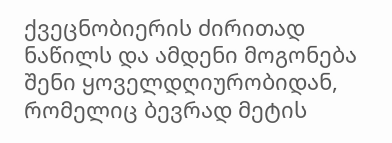ქვეცნობიერის ძირითად ნაწილს და ამდენი მოგონება შენი ყოველდღიურობიდან, რომელიც ბევრად მეტის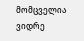მომცველია ვიდრე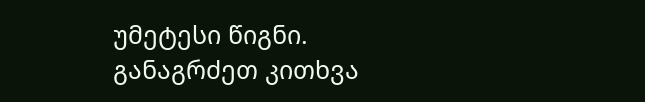უმეტესი წიგნი. განაგრძეთ კითხვა